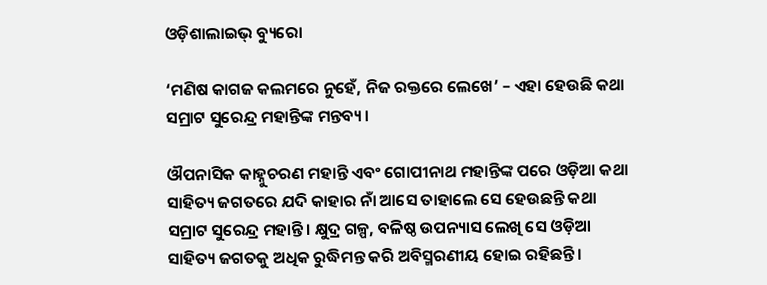ଓଡ଼ିଶାଲାଇଭ୍‌ ବ୍ୟୁରୋ

‘ମଣିଷ କାଗଜ କଲମରେ ନୁହେଁ, ନିଜ ରକ୍ତରେ ଲେଖେ’ – ଏହା ହେଉଛି କଥା ସମ୍ରାଟ ସୁରେନ୍ଦ୍ର ମହାନ୍ତିଙ୍କ ମନ୍ତବ୍ୟ।

ଔପନାସିକ କାହ୍ନୁଚରଣ ମହାନ୍ତି ଏବଂ ଗୋପୀନାଥ ମହାନ୍ତିଙ୍କ ପରେ ଓଡ଼ିଆ କଥା ସାହିତ୍ୟ ଜଗତରେ ଯଦି କାହାର ନାଁ ଆସେ ତାହାଲେ ସେ ହେଉଛନ୍ତି କଥା ସମ୍ରାଟ ସୁରେନ୍ଦ୍ର ମହାନ୍ତି। କ୍ଷୁଦ୍ର ଗଳ୍ପ, ବଳିଷ୍ଠ ଉପନ୍ୟାସ ଲେଖି ସେ ଓଡ଼ିଆ ସାହିତ୍ୟ ଜଗତକୁ ଅଧିକ ରୁଦ୍ଧିମନ୍ତ କରି ଅବିସ୍ମରଣୀୟ ହୋଇ ରହିଛନ୍ତି।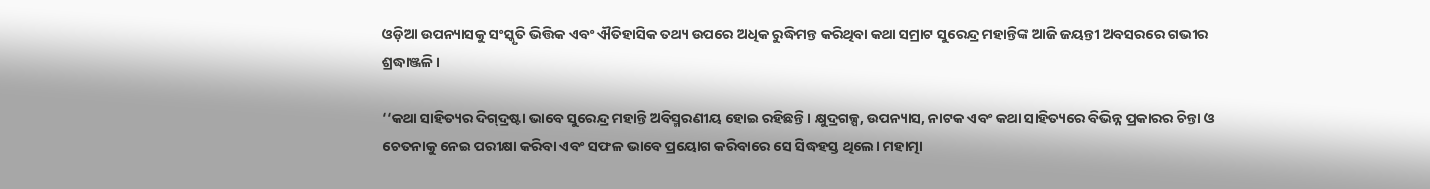ଓଡ଼ିଆ ଉପନ୍ୟାସକୁ ସଂସ୍କୃତି ଭିତ୍ତିକ ଏବଂ ଐତିହାସିକ ତଥ୍ୟ ଉପରେ ଅଧିକ ରୁଦ୍ଧିମନ୍ତ କରିଥିବା କଥା ସମ୍ରାଟ ସୁରେନ୍ଦ୍ର ମହାନ୍ତିଙ୍କ ଆଜି ଜୟନ୍ତୀ ଅବସରରେ ଗଭୀର ଶ୍ରଦ୍ଧାଞ୍ଜଳି।

‘‘କଥା ସାହିତ୍ୟର ଦିଗ୍‌ଦ୍ରଷ୍ଟା ଭାବେ ସୁରେନ୍ଦ୍ର ମହାନ୍ତି ଅବିସ୍ମରଣୀୟ ହୋଇ ରହିଛନ୍ତି। କ୍ଷୁଦ୍ରଗଳ୍ପ, ଉପନ୍ୟାସ, ନାଟକ ଏବଂ କଥା ସାହିତ୍ୟରେ ବିଭିନ୍ନ ପ୍ରକାରର ଚିନ୍ତା ଓ ଚେତନାକୁ ନେଇ ପରୀକ୍ଷା କରିବା ଏବଂ ସଫଳ ଭାବେ ପ୍ରୟୋଗ କରିବାରେ ସେ ସିଦ୍ଧହସ୍ତ ଥିଲେ। ମହାତ୍ମା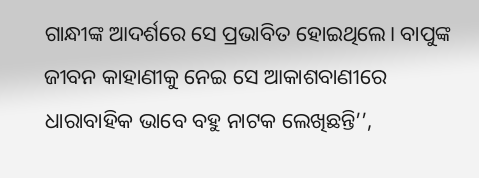ଗାନ୍ଧୀଙ୍କ ଆଦର୍ଶରେ ସେ ପ୍ରଭାବିତ ହୋଇଥିଲେ। ବାପୁଙ୍କ ଜୀବନ କାହାଣୀକୁ ନେଇ ସେ ଆକାଶବାଣୀରେ ଧାରାବାହିକ ଭାବେ ବହୁ ନାଟକ ଲେଖିଛନ୍ତି’’,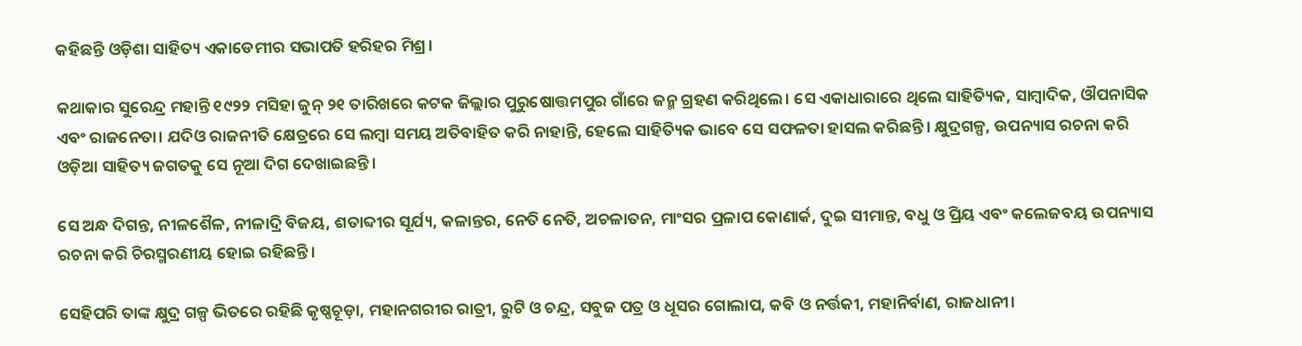କହିଛନ୍ତି ଓଡ଼ିଶା ସାହିତ୍ୟ ଏକାଡେମୀର ସଭାପତି ହରିହର ମିଶ୍ର।

କଥାକାର ସୁରେନ୍ଦ୍ର ମହାନ୍ତି ୧୯୨୨ ମସିହା ଜୁନ୍‌ ୨୧ ତାରିଖରେ କଟକ ଜିଲ୍ଲାର ପୁରୁଷୋତ୍ତମପୁର ଗାଁରେ ଜନ୍ମ ଗ୍ରହଣ କରିଥିଲେ। ସେ ଏକାଧାରାରେ ଥିଲେ ସାହିତ୍ୟିକ, ସାମ୍ବାଦିକ, ଔପନାସିକ ଏବଂ ରାଜନେତା। ଯଦିଓ ରାଜନୀତି କ୍ଷେତ୍ରରେ ସେ ଲମ୍ବା ସମୟ ଅତିବାହିତ କରି ନାହାନ୍ତି, ହେଲେ ସାହିତ୍ୟିକ ଭାବେ ସେ ସଫଳତା ହାସଲ କରିଛନ୍ତି। କ୍ଷୁଦ୍ରଗଳ୍ପ, ଉପନ୍ୟାସ ରଚନା କରି ଓଡ଼ିଆ ସାହିତ୍ୟ ଜଗତକୁ ସେ ନୂଆ ଦିଗ ଦେଖାଇଛନ୍ତି।

ସେ ଅନ୍ଧ ଦିଗନ୍ତ, ନୀଳଶୈଳ, ନୀଳାଦ୍ରି ବିଜୟ, ଶତାବ୍ଦୀର ସୂର୍ଯ୍ୟ, କଳାନ୍ତର, ନେତି ନେତି, ଅଚଳାତନ, ମାଂସର ପ୍ରଳାପ କୋଣାର୍କ, ଦୁଇ ସୀମାନ୍ତ, ବଧୁ ଓ ପ୍ରିୟ ଏବଂ କଲେଜବୟ ଉପନ୍ୟାସ ରଚନା କରି ଚିରସ୍ମରଣୀୟ ହୋଇ ରହିଛନ୍ତି।

ସେହିପରି ତାଙ୍କ କ୍ଷୁଦ୍ର ଗଳ୍ପ ଭିତରେ ରହିଛି କୃଷ୍ଣଚୂଡ଼ା, ମହାନଗରୀର ରାତ୍ରୀ, ରୁଟି ଓ ଚନ୍ଦ୍ର, ସବୁଜ ପତ୍ର ଓ ଧୂସର ଗୋଲାପ, କବି ଓ ନର୍ତ୍ତକୀ, ମହାନିର୍ବାଣ, ରାଜଧାନୀ।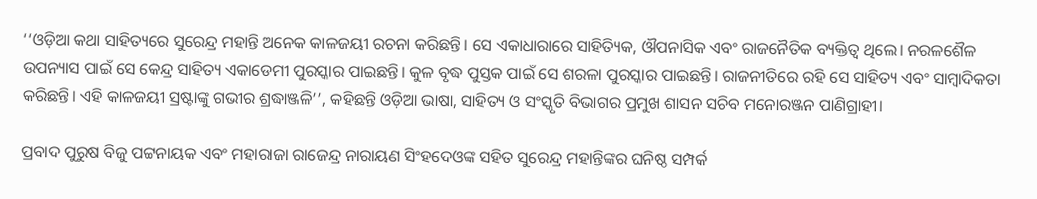‘‘ଓଡ଼ିଆ କଥା ସାହିତ୍ୟରେ ସୁରେନ୍ଦ୍ର ମହାନ୍ତି ଅନେକ କାଳଜୟୀ ରଚନା କରିଛନ୍ତି। ସେ ଏକାଧାରାରେ ସାହିତ୍ୟିକ, ଔପନାସିକ ଏବଂ ରାଜନୈତିକ ବ୍ୟକ୍ତିତ୍ୱ ଥିଲେ। ନରଳଶୈଳ ଉପନ୍ୟାସ ପାଇଁ ସେ କେନ୍ଦ୍ର ସାହିତ୍ୟ ଏକାଡେମୀ ପୁରସ୍କାର ପାଇଛନ୍ତି। କୁଳ ବୃଦ୍ଧ ପୁସ୍ତକ ପାଇଁ ସେ ଶରଳା ପୁରସ୍କାର ପାଇଛନ୍ତି। ରାଜନୀତିରେ ରହି ସେ ସାହିତ୍ୟ ଏବଂ ସାମ୍ବାଦିକତା କରିଛନ୍ତି। ଏହି କାଳଜୟୀ ସ୍ରଷ୍ଟାଙ୍କୁ ଗଭୀର ଶ୍ରଦ୍ଧାଞ୍ଜଳି’’, କହିଛନ୍ତି ଓଡ଼ିଆ ଭାଷା, ସାହିତ୍ୟ ଓ ସଂସ୍କୃତି ବିଭାଗର ପ୍ରମୁଖ ଶାସନ ସଚିବ ମନୋରଞ୍ଜନ ପାଣିଗ୍ରାହୀ।

ପ୍ରବାଦ ପୁରୁଷ ବିଜୁ ପଟ୍ଟନାୟକ ଏବଂ ମହାରାଜା ରାଜେନ୍ଦ୍ର ନାରାୟଣ ସିଂହଦେଓଙ୍କ ସହିତ ସୁରେନ୍ଦ୍ର ମହାନ୍ତିଙ୍କର ଘନିଷ୍ଠ ସମ୍ପର୍କ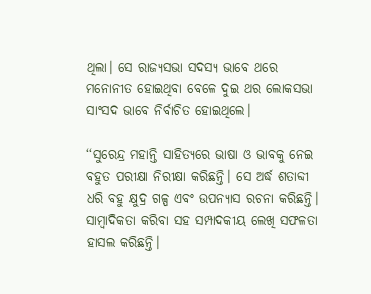ଥିଲା। ସେ ରାଜ୍ୟସଭା ସଦସ୍ୟ ଭାବେ ଥରେ ମନୋନୀତ ହୋଇଥିବା ବେଳେ ଦୁଇ ଥର ଲୋକସଭା ସାଂସଦ ଭାବେ ନିର୍ବାଚିତ ହୋଇଥିଲେ।

‘‘ସୁରେନ୍ଦ୍ର ମହାନ୍ତି ସାହିତ୍ୟରେ ଭାଷା ଓ ଭାବକୁ ନେଇ ବହୁତ ପରୀକ୍ଷା ନିରୀକ୍ଷା କରିଛନ୍ତି। ସେ ଅର୍ଦ୍ଧ ଶତାବ୍ଦୀ ଧରି ବହୁ କ୍ଷୁଦ୍ର ଗଳ୍ପ ଏବଂ ଉପନ୍ୟାସ ରଚନା କରିଛନ୍ତି। ସାମ୍ବାଦିକତା କରିବା ସହ ସମ୍ପାଦକୀୟ ଲେଖି ସଫଳତା ହାସଲ କରିଛନ୍ତି।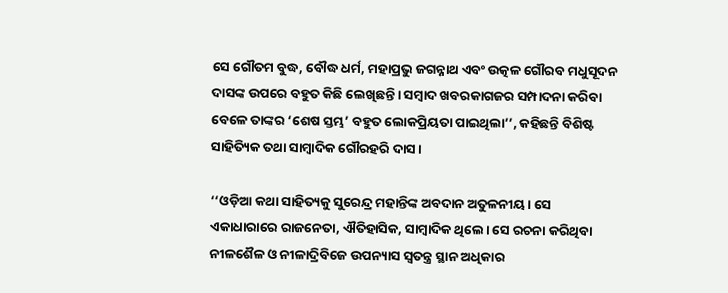ସେ ଗୌତମ ବୁଦ୍ଧ, ବୌଦ୍ଧ ଧର୍ମ, ମହାପ୍ରଭୁ ଜଗନ୍ନାଥ ଏବଂ ଉତ୍କଳ ଗୌରବ ମଧୁସୂଦନ ଦାସଙ୍କ ଉପରେ ବହୁତ କିଛି ଲେଖିଛନ୍ତି। ସମ୍ବାଦ ଖବରକାଗଜର ସମ୍ପାଦନା କରିବା ବେଳେ ତାଙ୍କର ‘ଶେଷ ସ୍ତମ୍ଭ’ ବହୁତ ଲୋକପ୍ରିୟତା ପାଇଥିଲା’’, କହିଛନ୍ତି ବିଶିଷ୍ଟ ସାହିତ୍ୟିକ ତଥା ସାମ୍ବାଦିକ ଗୌରହରି ଦାସ।

‘‘ଓଡ଼ିଆ କଥା ସାହିତ୍ୟକୁ ସୁରେନ୍ଦ୍ର ମହାନ୍ତିଙ୍କ ଅବଦାନ ଅତୁଳନୀୟ। ସେ ଏକାଧାରାରେ ରାଜନେତା, ଐତିହାସିକ, ସାମ୍ବାଦିକ ଥିଲେ। ସେ ରଚନା କରିଥିବା ନୀଳଶୈଳ ଓ ନୀଳାଦ୍ରିବିଜେ ଉପନ୍ୟାସ ସ୍ୱତନ୍ତ୍ର ସ୍ଥାନ ଅଧିକାର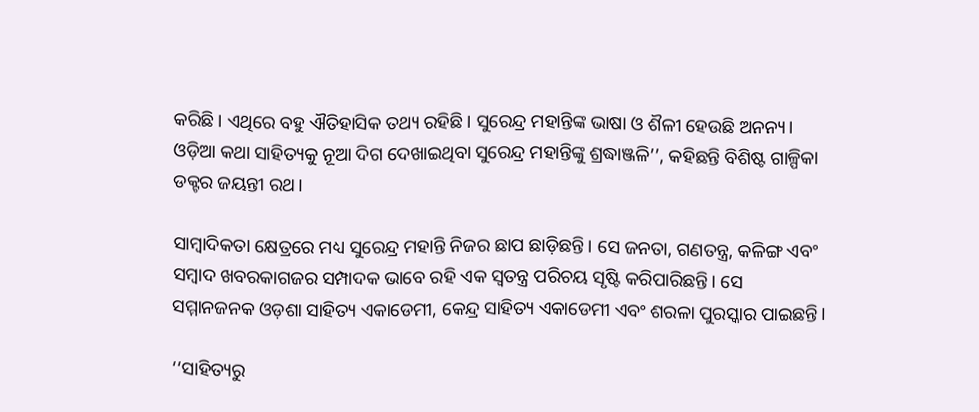କରିଛି। ଏଥିରେ ବହୁ ଐତିହାସିକ ତଥ୍ୟ ରହିଛି। ସୁରେନ୍ଦ୍ର ମହାନ୍ତିଙ୍କ ଭାଷା ଓ ଶୖଳୀ ହେଉଛି ଅନନ୍ୟ। ଓଡ଼ିଆ କଥା ସାହିତ୍ୟକୁ ନୂଆ ଦିଗ ଦେଖାଇଥିବା ସୁରେନ୍ଦ୍ର ମହାନ୍ତିଙ୍କୁ ଶ୍ରଦ୍ଧାଞ୍ଜଳି’’, କହିଛନ୍ତି ବିଶିଷ୍ଟ ଗାଳ୍ପିକା ଡକ୍ଟର ଜୟନ୍ତୀ ରଥ।

ସାମ୍ବାଦିକତା କ୍ଷେତ୍ରରେ ମଧ୍ୟ ସୁରେନ୍ଦ୍ର ମହାନ୍ତି ନିଜର ଛାପ ଛାଡ଼ିଛନ୍ତି। ସେ ଜନତା, ଗଣତନ୍ତ୍ର, କଳିଙ୍ଗ ଏବଂ ସମ୍ବାଦ ଖବରକାଗଜର ସମ୍ପାଦକ ଭାବେ ରହି ଏକ ସ୍ୱତନ୍ତ୍ର ପରିଚୟ ସୃଷ୍ଟି କରିପାରିଛନ୍ତି। ସେ ସମ୍ମାନଜନକ ଓଡ଼ଶା ସାହିତ୍ୟ ଏକାଡେମୀ, କେନ୍ଦ୍ର ସାହିତ୍ୟ ଏକାଡେମୀ ଏବଂ ଶରଳା ପୁରସ୍କାର ପାଇଛନ୍ତି।

‘‘ସାହିତ୍ୟରୁ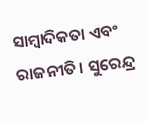ସାମ୍ବାଦିକତା ଏବଂ ରାଜନୀତି। ସୁରେନ୍ଦ୍ର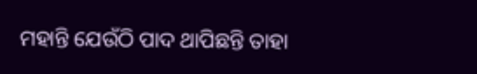ମହାନ୍ତି ଯେଉଁଠି ପାଦ ଥାପିଛନ୍ତି ତାହା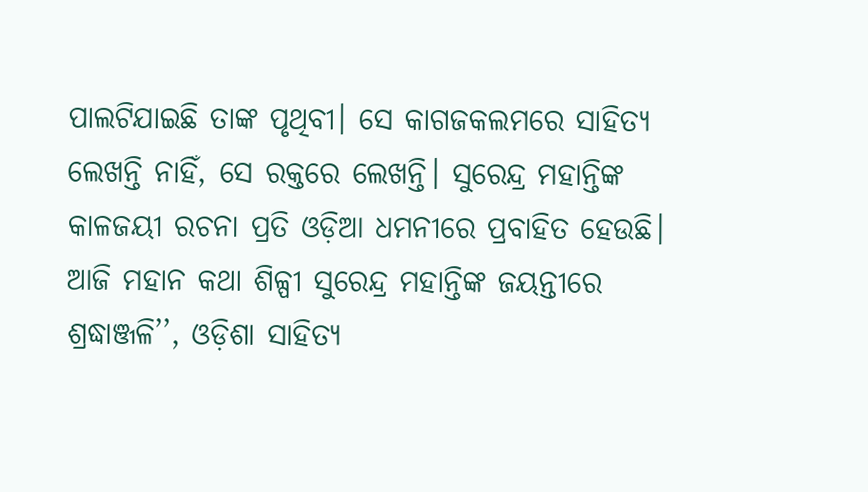ପାଲଟିଯାଇଛି ତାଙ୍କ ପୃଥିବୀ। ସେ କାଗଜକଲମରେ ସାହିତ୍ୟ ଲେଖନ୍ତି ନାହିଁ, ସେ ରକ୍ତରେ ଲେଖନ୍ତି। ସୁରେନ୍ଦ୍ର ମହାନ୍ତିଙ୍କ କାଳଜୟୀ ରଚନା ପ୍ରତି ଓଡ଼ିଆ ଧମନୀରେ ପ୍ରବାହିତ ହେଉଛି। ଆଜି ମହାନ କଥା ଶିଳ୍ପୀ ସୁରେନ୍ଦ୍ର ମହାନ୍ତିଙ୍କ ଜୟନ୍ତୀରେ ଶ୍ରଦ୍ଧାଞ୍ଜଳି’’, ଓଡ଼ିଶା ସାହିତ୍ୟ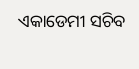ଏକାଡେମୀ ସଚିବ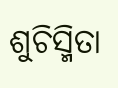ଶୁଚିସ୍ମିତା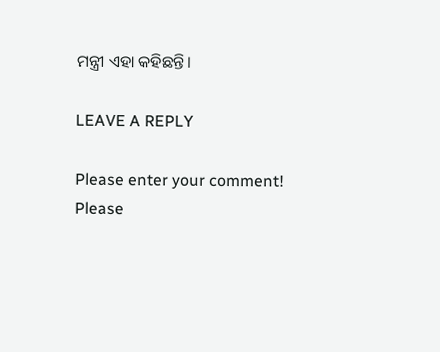ମନ୍ତ୍ରୀ ଏହା କହିଛନ୍ତି।

LEAVE A REPLY

Please enter your comment!
Please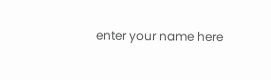enter your name here